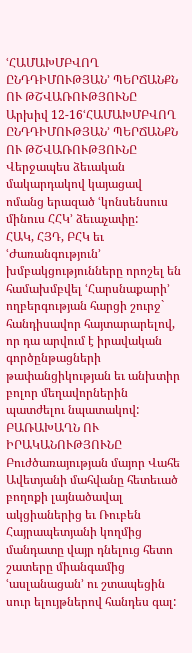ՙՀԱՄԱԽՄԲՎՈՂ ԸՆԴԴԻՄՈՒԹՅԱՆ՚ ՊԵՐՃԱՆՔՆ ՈՒ ԹՇՎԱՌՈՒԹՅՈՒՆԸ
Արխիվ 12-16ՙՀԱՄԱԽՄԲՎՈՂ ԸՆԴԴԻՄՈՒԹՅԱՆ՚ ՊԵՐՃԱՆՔՆ ՈՒ ԹՇՎԱՌՈՒԹՅՈՒՆԸ
Վերջապես ձեւական մակարդակով կայացավ ոմանց երազած ՙկոնսենսուս մինուս ՀՀԿ՚ ձեւաչափը:
ՀԱԿ, ՀՅԴ, ԲՀԿ եւ ՙԺառանգություն՚ խմբակցությունները որոշել են համախմբվել ՙՀարսնաքարի՚ ողբերգության հարցի շուրջ` հանդիսավոր հայտարարելով, որ դա արվում է իրավական գործընթացների թափանցիկության եւ անխտիր բոլոր մեղավորներին պատժելու նպատակով: ԲԱՌԱԽԱՂՆ ՈՒ ԻՐԱԿԱՆՈՒԹՅՈՒՆԸ
Բուժծառայության մայոր Վահե Ավետյանի մահվանը հետեւած բողոքի լայնածավալ ակցիաներից եւ Ռուբեն Հայրապետյանի կողմից մանդատը վայր դնելուց հետո շատերը միանգամից ՙասլանացան՚ ու շտապեցին սուր ելույթներով հանդես գալ: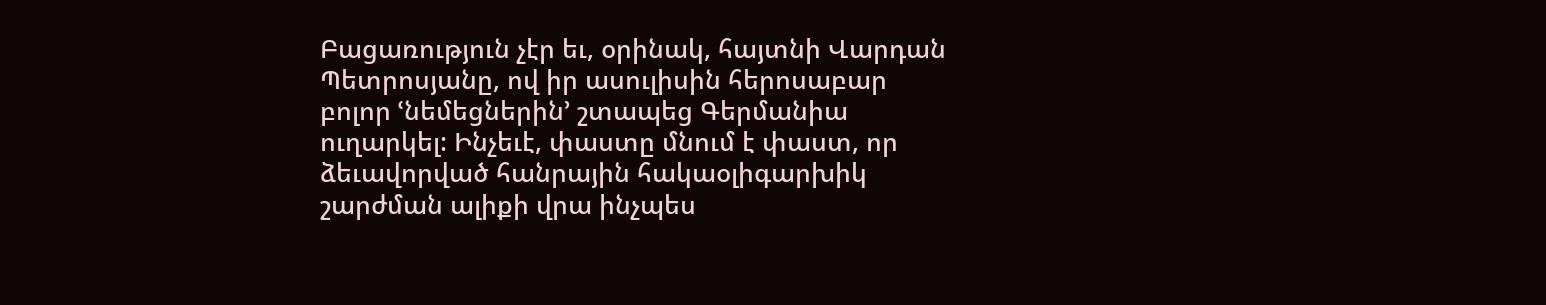Բացառություն չէր եւ, օրինակ, հայտնի Վարդան Պետրոսյանը, ով իր ասուլիսին հերոսաբար բոլոր ՙնեմեցներին՚ շտապեց Գերմանիա ուղարկել: Ինչեւէ, փաստը մնում է փաստ, որ ձեւավորված հանրային հակաօլիգարխիկ շարժման ալիքի վրա ինչպես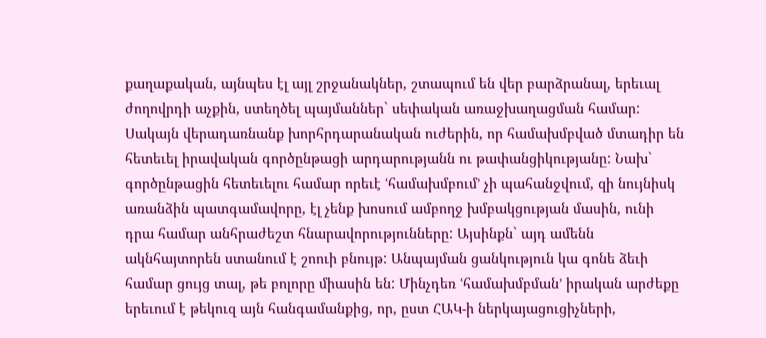քաղաքական, այնպես էլ այլ շրջանակներ, շտապում են վեր բարձրանալ, երեւալ ժողովրդի աչքին, ստեղծել պայմաններ` սեփական առաջխաղացման համար: Սակայն վերադառնանք խորհրդարանական ուժերին, որ համախմբված մտադիր են հետեւել իրավական գործընթացի արդարությանն ու թափանցիկությանը: Նախ` գործընթացին հետեւելու համար որեւէ ՙհամախմբում՚ չի պահանջվում, զի նույնիսկ առանձին պատգամավորը, էլ չենք խոսում ամբողջ խմբակցության մասին, ունի դրա համար անհրաժեշտ հնարավորությունները: Այսինքն` այդ ամենն ակնհայտորեն ստանում է շոուի բնույթ: Անպայման ցանկություն կա գոնե ձեւի համար ցույց տալ, թե բոլորը միասին են: Մինչդեռ ՙհամախմբման՚ իրական արժեքը երեւում է թեկուզ այն հանգամանքից, որ, ըստ ՀԱԿ-ի ներկայացուցիչների,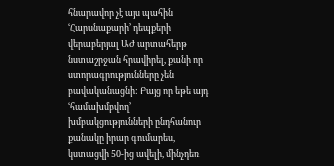հնարավոր չէ այս պահին ՙՀարսնաքարի՚ դեպքերի վերաբերյալ ԱԺ արտահերթ նստաշրջան հրավիրել, քանի որ ստորագրությունները չեն բավականացնի: Բայց որ եթե այդ ՙհամախմբվող՚ խմբակցությունների ընդհանուր քանակը իրար գումարես, կստացվի 50-ից ավելի, մինչդեռ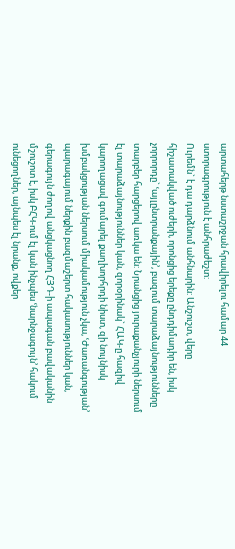արտահերթ նստաշրջան հրավիրելու համար 44 ստորագրություն է անհրաժեշտ:
Ուրեմն` է դա դարձնում անհնարին: Անշուշտ, վերը հիշատակված ուժերի, որոնցից երեքը ընդդիմադիր են, իսկ չորրորդը` ՙայլընտրանքային՚, բազում տարաձայնությունները տարբեր հարցերով առկա են: Նրանցից յուրաքանչյուրի ներսում էլ տարաձայնություններ կան, զորօրինակ` ՀԱԿ-ը հազիվ կարողացավ գումարել քաղխորհրդի նիստ, զի նույնիսկ խմբակցության ներսում միակամություն չկա, ՙԺառանգության՚ պարագայում ներքին բազմաշերտ հակասություններ կան, գերագույն ժողով անցկացնող ՀՅԴ-ի ապագան բավականին մշուշոտ է, իսկ ԲՀԿ-ում էլ կան ինչպես ՙնարնջագույն՚ հակում ունեցողներ, այնպես էլ նրանք, ովքեր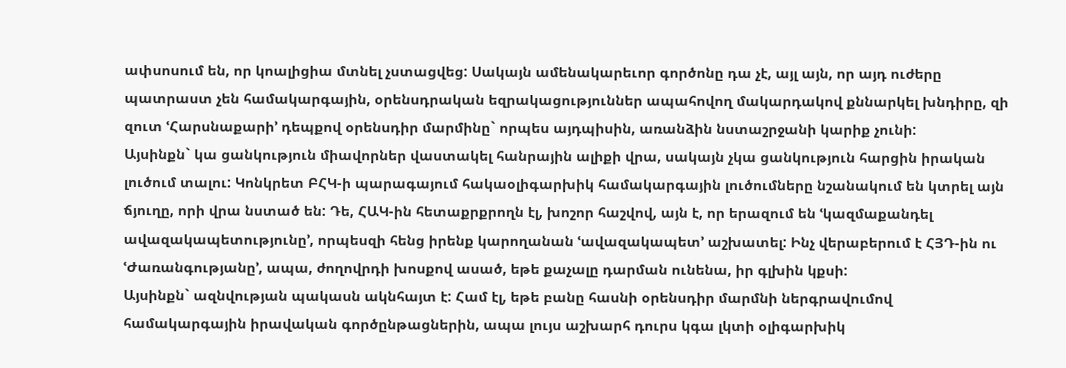ափսոսում են, որ կոալիցիա մտնել չստացվեց: Սակայն ամենակարեւոր գործոնը դա չէ, այլ այն, որ այդ ուժերը պատրաստ չեն համակարգային, օրենսդրական եզրակացություններ ապահովող մակարդակով քննարկել խնդիրը, զի զուտ ՙՀարսնաքարի՚ դեպքով օրենսդիր մարմինը` որպես այդպիսին, առանձին նստաշրջանի կարիք չունի:
Այսինքն` կա ցանկություն միավորներ վաստակել հանրային ալիքի վրա, սակայն չկա ցանկություն հարցին իրական լուծում տալու: Կոնկրետ ԲՀԿ-ի պարագայում հակաօլիգարխիկ համակարգային լուծումները նշանակում են կտրել այն ճյուղը, որի վրա նստած են: Դե, ՀԱԿ-ին հետաքրքրողն էլ, խոշոր հաշվով, այն է, որ երազում են ՙկազմաքանդել ավազակապետությունը՚, որպեսզի հենց իրենք կարողանան ՙավազակապետ՚ աշխատել: Ինչ վերաբերում է ՀՅԴ-ին ու ՙԺառանգությանը՚, ապա, ժողովրդի խոսքով ասած, եթե քաչալը դարման ունենա, իր գլխին կքսի:
Այսինքն` ազնվության պակասն ակնհայտ է: Համ էլ, եթե բանը հասնի օրենսդիր մարմնի ներգրավումով համակարգային իրավական գործընթացներին, ապա լույս աշխարհ դուրս կգա լկտի օլիգարխիկ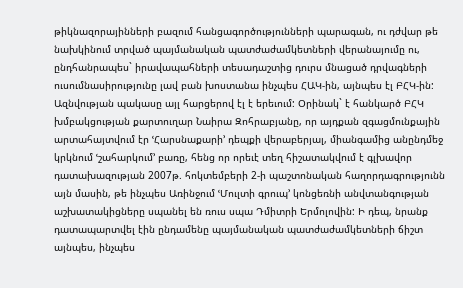թիկնազորայինների բազում հանցագործությունների պարագան, ու դժվար թե նախկինում տրված պայմանական պատժաժամկետների վերանայումը ու, ընդհանրապես` իրավապահների տեսադաշտից դուրս մնացած դրվագների ուսումնասիրությունը լավ բան խոստանա ինչպես ՀԱԿ-ին, այնպես էլ ԲՀԿ-ին:
Ազնվության պակասը այլ հարցերով էլ է երեւում: Օրինակ` է հանկարծ ԲՀԿ խմբակցության քարտուղար Նաիրա Զոհրաբյանը, որ այդքան զգացմունքային արտահայտվում էր ՙՀարսնաքարի՚ դեպքի վերաբերյալ, միանգամից անընդմեջ կրկնում ՙշահարկում՚ բառը, հենց որ որեւէ տեղ հիշատակվում է գլխավոր դատախազության 2007թ. հոկտեմբերի 2-ի պաշտոնական հաղորդագրությունն այն մասին, թե ինչպես Առինջում ՙՄուլտի գրուպ՚ կոնցեռնի անվտանգության աշխատակիցները սպանել են ռուս սպա Դմիտրի Երմոլովին: Ի դեպ, նրանք դատապարտվել էին ընդամենը պայմանական պատժաժամկետների ճիշտ այնպես, ինչպես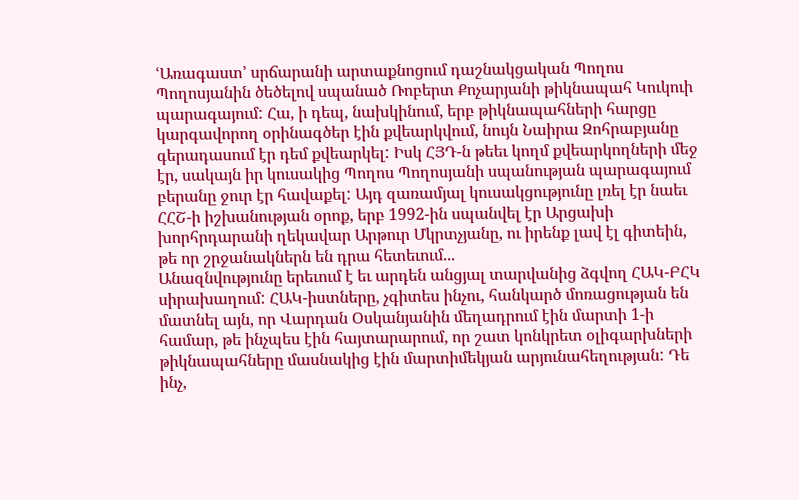ՙԱռագաստ՚ սրճարանի արտաքնոցում դաշնակցական Պողոս Պողոսյանին ծեծելով սպանած Ռոբերտ Քոչարյանի թիկնապահ Կուկուի պարագայում: Հա, ի դեպ, նախկինում, երբ թիկնապահների հարցը կարգավորող օրինագծեր էին քվեարկվում, նույն Նաիրա Զոհրաբյանը գերադասում էր դեմ քվեարկել: Իսկ ՀՅԴ-ն թեեւ կողմ քվեարկողների մեջ էր, սակայն իր կուսակից Պողոս Պողոսյանի սպանության պարագայում բերանը ջուր էր հավաքել: Այդ զառամյալ կուսակցությունը լռել էր նաեւ ՀՀՇ-ի իշխանության օրոք, երբ 1992-ին սպանվել էր Արցախի խորհրդարանի ղեկավար Արթուր Մկրտչյանը, ու իրենք լավ էլ գիտեին, թե որ շրջանակներն են դրա հետեւում...
Անազնվությունը երեւում է եւ արդեն անցյալ տարվանից ձգվող ՀԱԿ-ԲՀԿ սիրախաղում: ՀԱԿ-իստները, չգիտես ինչու, հանկարծ մոռացության են մատնել այն, որ Վարդան Օսկանյանին մեղադրում էին մարտի 1-ի համար, թե ինչպես էին հայտարարում, որ շատ կոնկրետ օլիգարխների թիկնապահները մասնակից էին մարտիմեկյան արյունահեղության: Դե ինչ,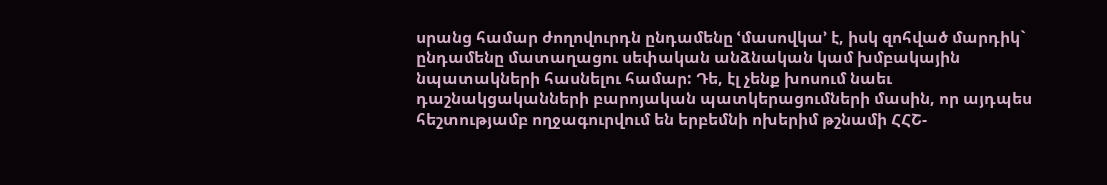սրանց համար ժողովուրդն ընդամենը ՙմասովկա՚ է, իսկ զոհված մարդիկ` ընդամենը մատաղացու սեփական անձնական կամ խմբակային նպատակների հասնելու համար: Դե, էլ չենք խոսում նաեւ դաշնակցականների բարոյական պատկերացումների մասին, որ այդպես հեշտությամբ ողջագուրվում են երբեմնի ոխերիմ թշնամի ՀՀՇ-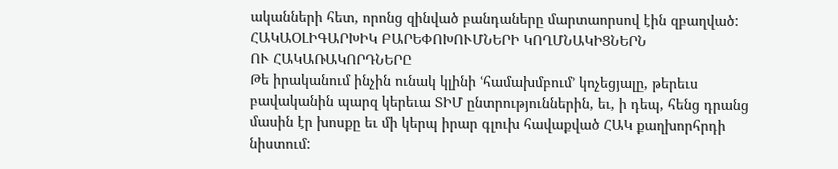ականների հետ, որոնց զինված բանդաները մարտաորսով էին զբաղված:
ՀԱԿԱՕԼԻԳԱՐԽԻԿ ԲԱՐԵՓՈԽՈՒՄՆԵՐԻ ԿՈՂՄՆԱԿԻՑՆԵՐՆ
ՈՒ ՀԱԿԱՌԱԿՈՐԴՆԵՐԸ
Թե իրականում ինչին ունակ կլինի ՙհամախմբում՚ կոչեցյալը, թերեւս բավականին պարզ կերեւա ՏԻՄ ընտրություններին, եւ, ի դեպ, հենց դրանց մասին էր խոսքը եւ մի կերպ իրար գլուխ հավաքված ՀԱԿ քաղխորհրդի նիստում: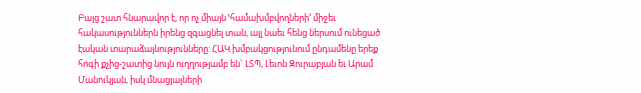Բայց շատ հնարավոր է, որ ոչ միայն ՙհամախմբվողների՚ միջեւ հակասություններն իրենց զգացնել տան, այլ նաեւ հենց ներսում ունեցած էական տարաձայնությունները: ՀԱԿ խմբակցությունում ընդամենը երեք հոգի քչից-շատից նույն ուղղությամբ են` ԼՏՊ, Լեւոն Զուրաբյան եւ Արամ Մանուկյան, իսկ մնացյալների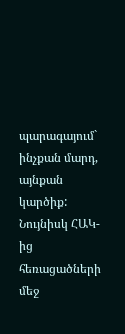պարագայում` ինչքան մարդ, այնքան կարծիք: Նույնիսկ ՀԱԿ-ից հեռացածների մեջ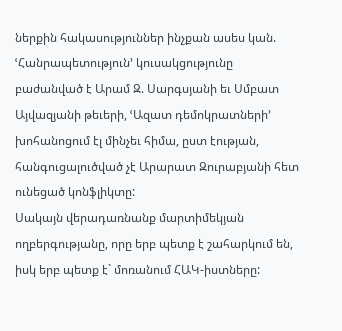ներքին հակասություններ ինչքան ասես կան. ՙՀանրապետություն՚ կուսակցությունը բաժանված է Արամ Զ. Սարգսյանի եւ Սմբատ Այվազյանի թեւերի, ՙԱզատ դեմոկրատների՚ խոհանոցում էլ մինչեւ հիմա, ըստ էության, հանգուցալուծված չէ Արարատ Զուրաբյանի հետ ունեցած կոնֆլիկտը:
Սակայն վերադառնանք մարտիմեկյան ողբերգությանը, որը երբ պետք է շահարկում են, իսկ երբ պետք է` մոռանում ՀԱԿ-իստները: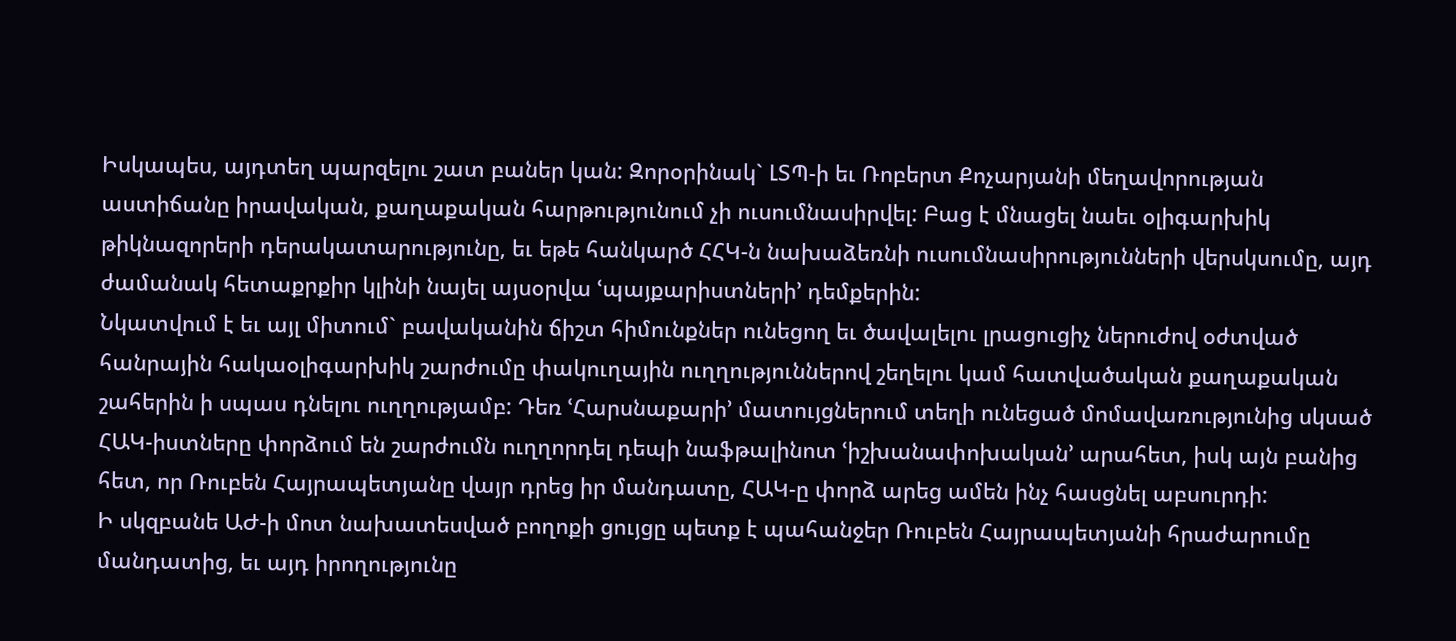Իսկապես, այդտեղ պարզելու շատ բաներ կան: Զորօրինակ` ԼՏՊ-ի եւ Ռոբերտ Քոչարյանի մեղավորության աստիճանը իրավական, քաղաքական հարթությունում չի ուսումնասիրվել: Բաց է մնացել նաեւ օլիգարխիկ թիկնազորերի դերակատարությունը, եւ եթե հանկարծ ՀՀԿ-ն նախաձեռնի ուսումնասիրությունների վերսկսումը, այդ ժամանակ հետաքրքիր կլինի նայել այսօրվա ՙպայքարիստների՚ դեմքերին:
Նկատվում է եւ այլ միտում` բավականին ճիշտ հիմունքներ ունեցող եւ ծավալելու լրացուցիչ ներուժով օժտված հանրային հակաօլիգարխիկ շարժումը փակուղային ուղղություններով շեղելու կամ հատվածական քաղաքական շահերին ի սպաս դնելու ուղղությամբ: Դեռ ՙՀարսնաքարի՚ մատույցներում տեղի ունեցած մոմավառությունից սկսած ՀԱԿ-իստները փորձում են շարժումն ուղղորդել դեպի նաֆթալինոտ ՙիշխանափոխական՚ արահետ, իսկ այն բանից հետ, որ Ռուբեն Հայրապետյանը վայր դրեց իր մանդատը, ՀԱԿ-ը փորձ արեց ամեն ինչ հասցնել աբսուրդի:
Ի սկզբանե ԱԺ-ի մոտ նախատեսված բողոքի ցույցը պետք է պահանջեր Ռուբեն Հայրապետյանի հրաժարումը մանդատից, եւ այդ իրողությունը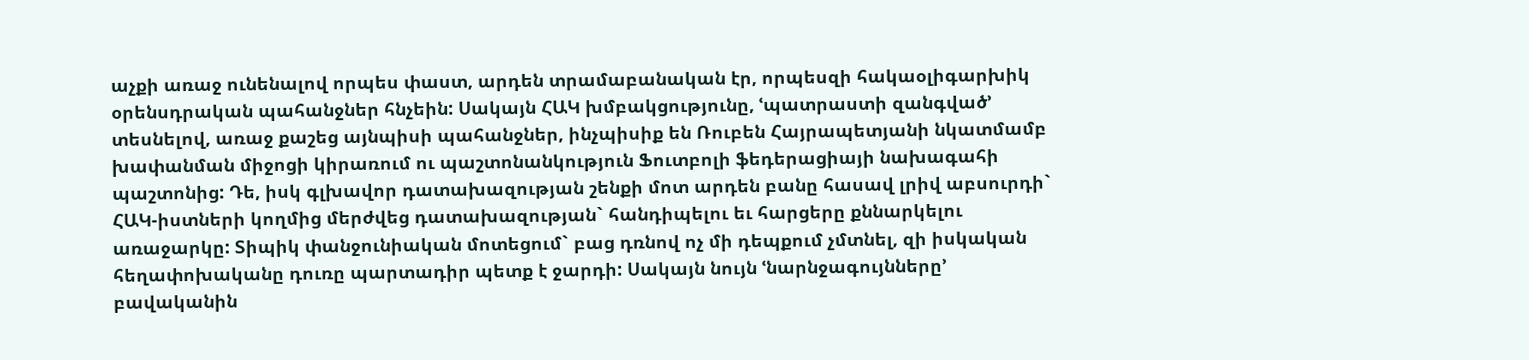աչքի առաջ ունենալով որպես փաստ, արդեն տրամաբանական էր, որպեսզի հակաօլիգարխիկ օրենսդրական պահանջներ հնչեին: Սակայն ՀԱԿ խմբակցությունը, ՙպատրաստի զանգված՚ տեսնելով, առաջ քաշեց այնպիսի պահանջներ, ինչպիսիք են Ռուբեն Հայրապետյանի նկատմամբ խափանման միջոցի կիրառում ու պաշտոնանկություն Ֆուտբոլի ֆեդերացիայի նախագահի պաշտոնից: Դե, իսկ գլխավոր դատախազության շենքի մոտ արդեն բանը հասավ լրիվ աբսուրդի` ՀԱԿ-իստների կողմից մերժվեց դատախազության` հանդիպելու եւ հարցերը քննարկելու առաջարկը: Տիպիկ փանջունիական մոտեցում` բաց դռնով ոչ մի դեպքում չմտնել, զի իսկական հեղափոխականը դուռը պարտադիր պետք է ջարդի: Սակայն նույն ՙնարնջագույնները՚ բավականին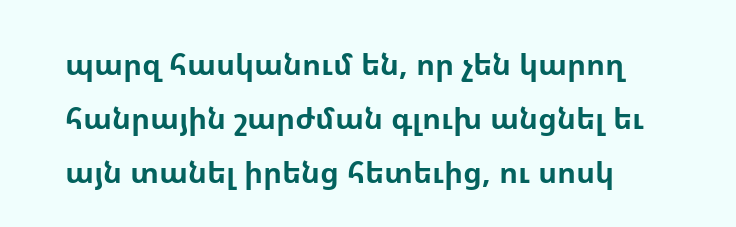պարզ հասկանում են, որ չեն կարող հանրային շարժման գլուխ անցնել եւ այն տանել իրենց հետեւից, ու սոսկ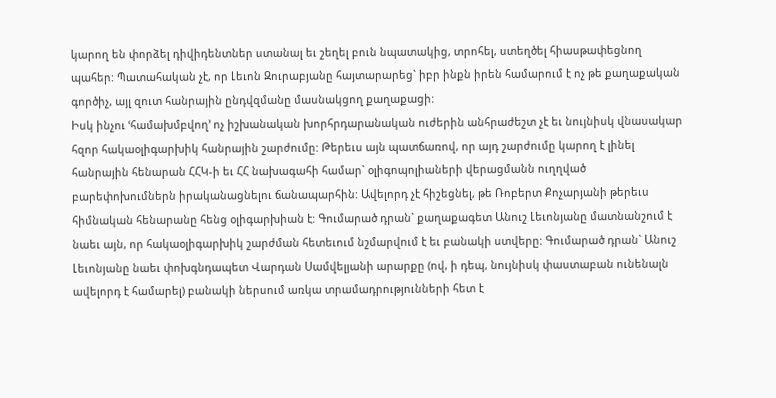կարող են փորձել դիվիդենտներ ստանալ եւ շեղել բուն նպատակից, տրոհել, ստեղծել հիասթափեցնող պահեր: Պատահական չէ, որ Լեւոն Զուրաբյանը հայտարարեց` իբր ինքն իրեն համարում է ոչ թե քաղաքական գործիչ, այլ զուտ հանրային ընդվզմանը մասնակցող քաղաքացի:
Իսկ ինչու ՙհամախմբվող՚ ոչ իշխանական խորհրդարանական ուժերին անհրաժեշտ չէ եւ նույնիսկ վնասակար հզոր հակաօլիգարխիկ հանրային շարժումը: Թերեւս այն պատճառով, որ այդ շարժումը կարող է լինել հանրային հենարան ՀՀԿ-ի եւ ՀՀ նախագահի համար` օլիգոպոլիաների վերացմանն ուղղված բարեփոխումներն իրականացնելու ճանապարհին: Ավելորդ չէ հիշեցնել, թե Ռոբերտ Քոչարյանի թերեւս հիմնական հենարանը հենց օլիգարխիան է: Գումարած դրան` քաղաքագետ Անուշ Լեւոնյանը մատնանշում է նաեւ այն, որ հակաօլիգարխիկ շարժման հետեւում նշմարվում է եւ բանակի ստվերը: Գումարած դրան` Անուշ Լեւոնյանը նաեւ փոխգնդապետ Վարդան Սամվելյանի արարքը (ով, ի դեպ, նույնիսկ փաստաբան ունենալն ավելորդ է համարել) բանակի ներսում առկա տրամադրությունների հետ է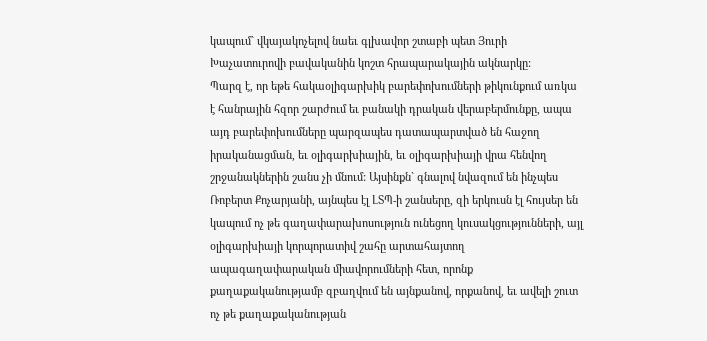կապում` վկայակոչելով նաեւ գլխավոր շտաբի պետ Յուրի Խաչատուրովի բավականին կոշտ հրապարակային ակնարկը:
Պարզ է, որ եթե հակաօլիգարխիկ բարեփոխումների թիկունքում առկա է հանրային հզոր շարժում եւ բանակի դրական վերաբերմունքը, ապա այդ բարեփոխումները պարզապես դատապարտված են հաջող իրականացման, եւ օլիգարխիային, եւ օլիգարխիայի վրա հենվող շրջանակներին շանս չի մնում: Այսինքն` գնալով նվազում են ինչպես Ռոբերտ Քոչարյանի, այնպես էլ ԼՏՊ-ի շանսերը, զի երկուսն էլ հույսեր են կապում ոչ թե գաղափարախոսություն ունեցող կուսակցությունների, այլ օլիգարխիայի կորպորատիվ շահը արտահայտող ապագաղափարական միավորումների հետ, որոնք քաղաքականությամբ զբաղվում են այնքանով, որքանով, եւ ավելի շուտ ոչ թե քաղաքականության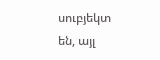սուբյեկտ են, այլ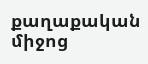քաղաքական միջոց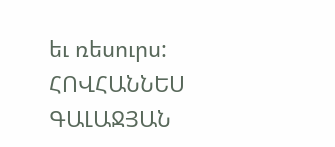եւ ռեսուրս:
ՀՈՎՀԱՆՆԵՍ ԳԱԼԱՋՅԱՆ